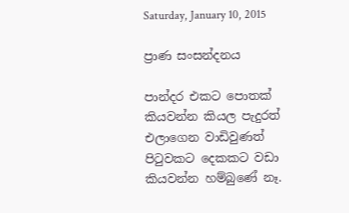Saturday, January 10, 2015

ප්‍රාණ සංසන්දනය

පාන්දර එකට පොතක් කියවන්න කියල පැදුරත් එලාගෙන වාඩිවුණත් පිටුවකට දෙකකට වඩා කියවන්න හම්බුණේ නෑ.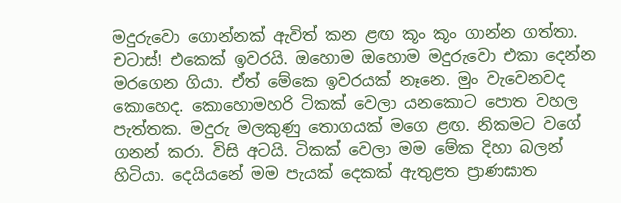මදුරුවො ගොන්නක් ඇවිත් කන ළඟ කූං කූං ගාන්න ගත්තා. චටාස්! එකෙක් ඉවරයි. ඔහොම ඔහොම මදුරුවො එකා දෙන්න මරගෙන ගියා. ඒත් මේකෙ ඉවරයක් නෑනෙ. මුං වැවෙනවද කොහෙද. කොහොමහරි ටිකක් වෙලා යනකොට පොත වහල පැත්තක. මදුරු මලකුණු තොගයක් මගෙ ළඟ. නිකමට වගේ ගනන් කරා. විසි අටයි. ටිකක් වෙලා මම මේක දිහා බලන් හිටියා. දෙයියනේ මම පැයක් දෙකක් ඇතුළත ප්‍රාණඝාත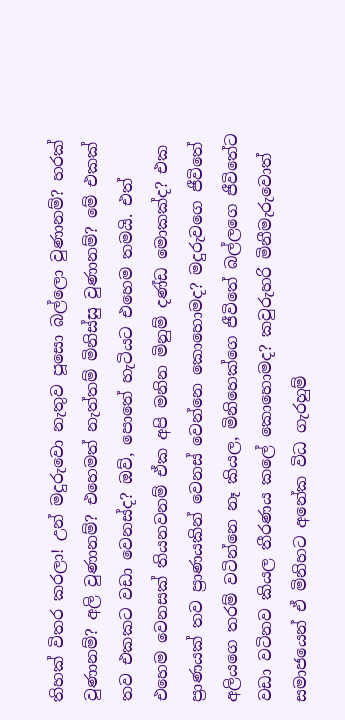තිහක් විතර කරලා! උන් මදුරුවො නැතුව පූසො බල්ලො වුණානම්? හරක් වුණානම්? අලි වුණානම්? එහෙමත් නැත්තම් මිනිස්සු වුණානම්? මේ එකක් තව එකකට වඩා වෙනස්ද? ඔව්, පොතේ හැටියට එහෙම තමයි. එත් එහෙම වෙනසක් තියනවනම් ඒක අපි මනින මිනුම් දණ්ඩ මොකක්ද? එක ප්‍රාණයක් තව ප්‍රාණයකින් වෙනස් වෙන්නෙ කොහොමද? මදුරුවගෙ ජීවිතේ අලියගෙ තරම් වටින්නෙ නෑ කියල, මිනිහෙක්ගෙ ජීවිතේ බල්ලගෙ ජීවිතේට වඩා වටිනව කියල තීරණය කලේ කොහොමද? කවුරුහරි මිනීමැරුවොත් සමාජයෙන් ඒ මිනිහට අනේක විධ ගැරහුම්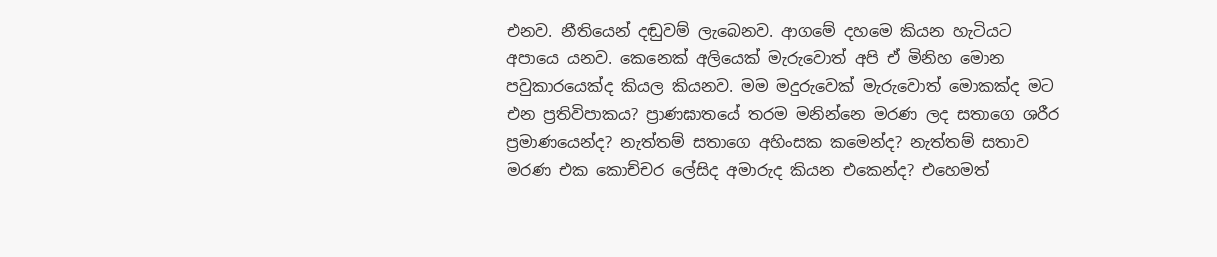එනව. නීතියෙන් දඬුවම් ලැබෙනව. ආගමේ දහමෙ කියන හැටියට අපායෙ යනව. කෙනෙක් අලියෙක් මැරුවොත් අපි ඒ මිනිහ මොන පවුකාරයෙක්ද කියල කියනව. මම මදුරුවෙක් මැරුවොත් මොකක්ද මට එන ප්‍රතිවිපාකය? ප්‍රාණඝාතයේ තරම මනින්නෙ මරණ ලද සතාගෙ ශරීර ප්‍රමාණයෙන්ද? නැත්තම් සතාගෙ අහිංසක කමෙන්ද? නැත්තම් සතාව මරණ එක කොච්චර ලේසිද අමාරුද කියන එකෙන්ද? එහෙමත්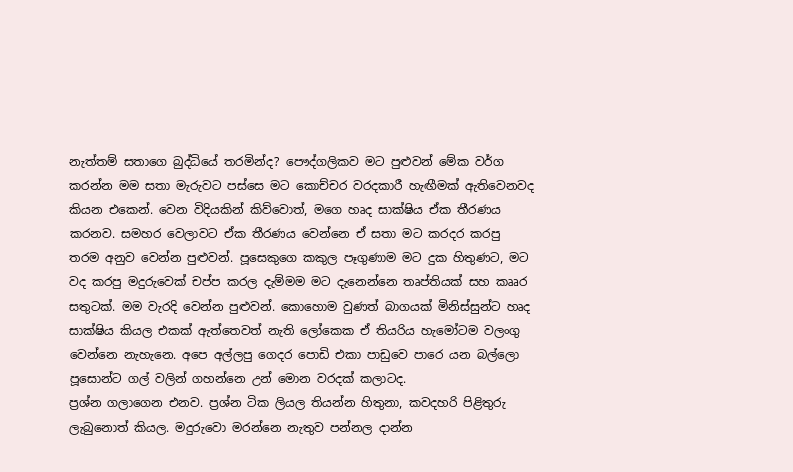නැත්තම් සතාගෙ බුද්ධියේ තරමින්ද? පෞද්ගලිකව මට පුළුවන් මේක වර්ග කරන්න මම සතා මැරුවට පස්සෙ මට කොච්චර වරදකාරී හැඟීමක් ඇතිවෙනවද කියන එකෙන්. වෙන විදියකින් කිව්වොත්, මගෙ හෘද සාක්ෂිය ඒක තීරණය කරනව. සමහර වෙලාවට ඒක තීරණය වෙන්නෙ ඒ සතා මට කරදර කරපු තරම අනුව වෙන්න පුළුවන්. පූසෙකුගෙ කකුල පෑගුණාම මට දුක හිතුණට, මට වද කරපු මදුරුවෙක් චප්ප කරල දැම්මම මට දැනෙන්නෙ තෘප්තියක් සහ කෲර සතුටක්. මම වැරදි වෙන්න පුළුවන්. කොහොම වුණත් බාගයක් මිනිස්සුන්ට හෘද සාක්ෂිය කියල එකක් ඇත්තෙවත් නැති ලෝකෙක ඒ තියරිය හැමෝටම වලංගු වෙන්නෙ නැහැනෙ. අපෙ අල්ලපු ගෙදර පොඩි එකා පාඩුවෙ පාරෙ යන බල්ලො පූසොන්ට ගල් වලින් ගහන්නෙ උන් මොන වරදක් කලාටද.
ප්‍රශ්න ගලාගෙන එනව. ප්‍රශ්න ටික ලියල තියන්න හිතුනා, කවදහරි පිළිතුරු ලැබුනොත් කියල. මදුරුවො මරන්නෙ නැතුව පන්නල දාන්න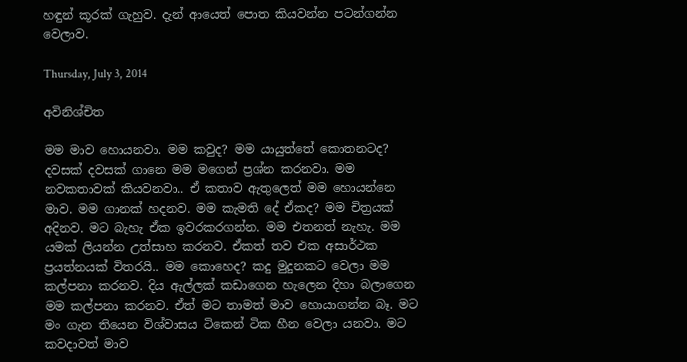හඳුන් කූරක් ගැහුව. දැන් ආයෙත් පොත කියවන්න පටන්ගන්න වෙලාව.

Thursday, July 3, 2014

අවිනිශ්චිත

මම මාව හොයනවා. මම කවුද? මම යායුත්තේ කොතනටද? දවසක් දවසක් ගානෙ මම මගෙන් ප්‍රශ්න කරනවා. මම නවකතාවක් කියවනවා.. ඒ කතාව ඇතුලෙත් මම හොයන්නෙ මාව. මම ගානක් හදනව. මම කැමති දේ ඒකද? මම චිත්‍රයක් අදිනව. මට බැහැ ඒක ඉවරකරගන්න. මම එතනත් නැහැ. මම යමක් ලියන්න උත්සාහ කරනව. ඒකත් තව එක අසාර්ථක ප්‍රයත්නයක් විතරයි.. මම කොහෙද? කදු මුදුනකට වෙලා මම කල්පනා කරනව. දිය ඇල්ලක් කඩාගෙන හැලෙන දිහා බලාගෙන මම කල්පනා කරනව. ඒත් මට තාමත් මාව හොයාගන්න බෑ. මට මං ගැන තියෙන විශ්වාසය ටිකෙන් ටික හීන වෙලා යනවා. මට කවදාවත් මාව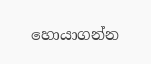හොයාගන්න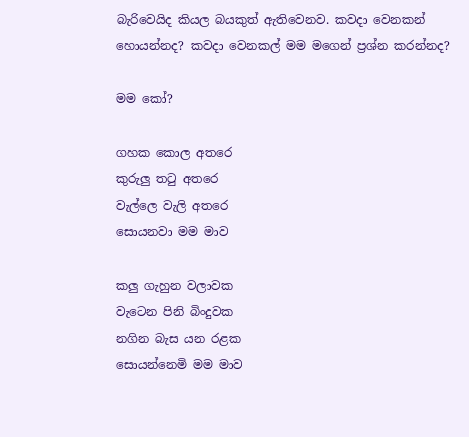බැරිවෙයිද කියල බයකුත් ඇතිවෙනව. කවදා වෙනකන් හොයන්නද? කවදා වෙනකල් මම මගෙන් ප්‍රශ්න කරන්නද?

මම කෝ?

ගහක කොල අතරෙ
කුරුලු තටු අතරෙ
වැල්ලෙ වැලි අතරෙ
සොයනවා මම මාව

කලු ගැහුන වලාවක
වැටෙන පිනි බිංදුවක
නගින බැස යන රළක
සොයන්නෙමි මම මාව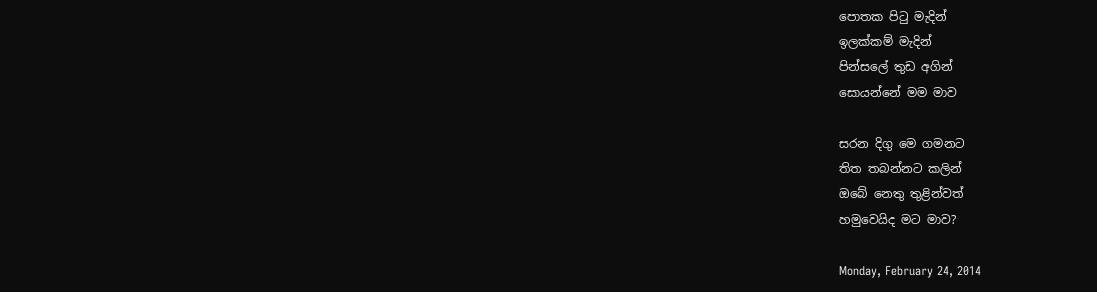පොතක පිටු මැදින්
ඉලක්කම් මැදින්
පින්සලේ තුඩ අගින්
සොයන්නේ මම මාව

සරන දිගු මෙ ගමනට
තිත තබන්නට කලින්
ඔබේ නෙතු තුළින්වත්
හමුවෙයිද මට මාව?

Monday, February 24, 2014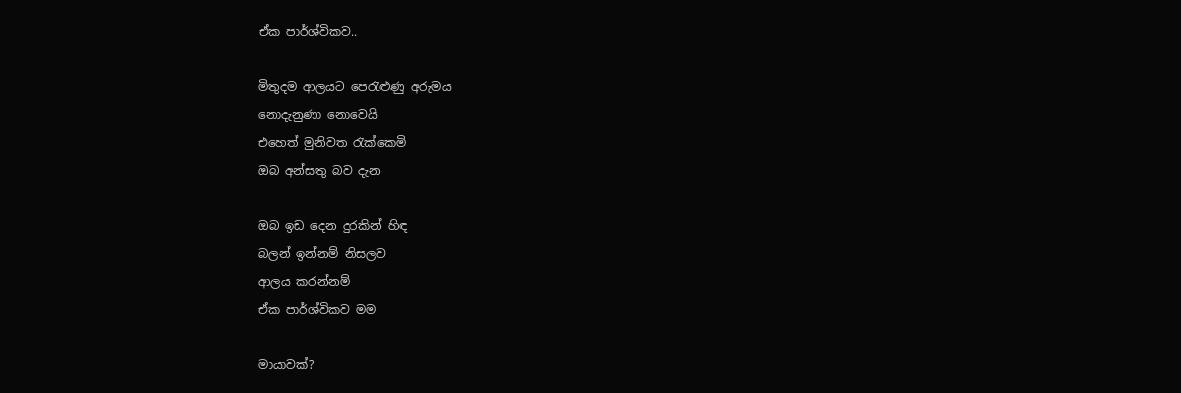ඒක පාර්ශ්විකව..

මිතුදම ආලයට පෙරැළුණු අරුමය
නොදැනුණා නොවෙයි
එහෙත් මුනිවත රැක්කෙමි
ඔබ අන්සතු බව දැන

ඔබ ඉඩ දෙන දුරකින් හිඳ
බලන් ඉන්නම් නිසලව
ආලය කරන්නම්
ඒක පාර්ශ්විකව මම

මායාවක්?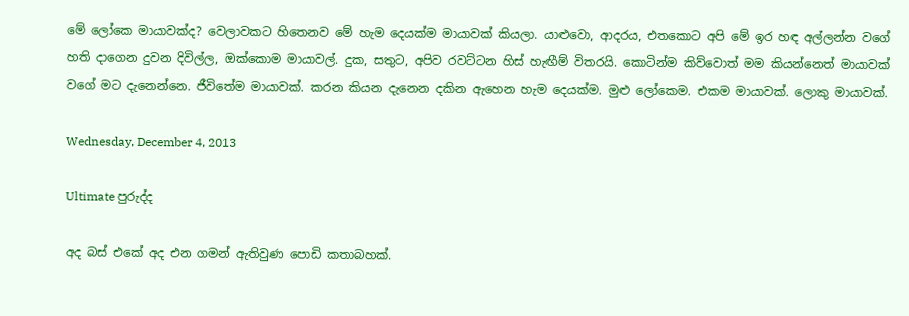මේ ලෝකෙ මායාවක්ද? වෙලාවකට හිතෙනව මේ හැම දෙයක්ම මායාවක් කියලා. යාළුවො, ආදරය, එතකොට අපි මේ ඉර හඳ අල්ලන්න වගේ හති දාගෙන දුවන දිවිල්ල, ඔක්කොම මායාවල්. දුක, සතුට, අපිව රවට්ටන හිස් හැඟීම් විතරයි. කොටින්ම කිව්වොත් මම කියන්නෙත් මායාවක් වගේ මට දැනෙන්නෙ. ජීවිතේම මායාවක්. කරන කියන දැනෙන දකින ඇහෙන හැම දෙයක්ම. මුළු ලෝකෙම. එකම මායාවක්. ලොකු මායාවක්.

Wednesday, December 4, 2013

Ultimate පුරුද්ද

අද බස් එකේ අද එන ගමන් ඇතිවුණ පොඩි කතාබහක්.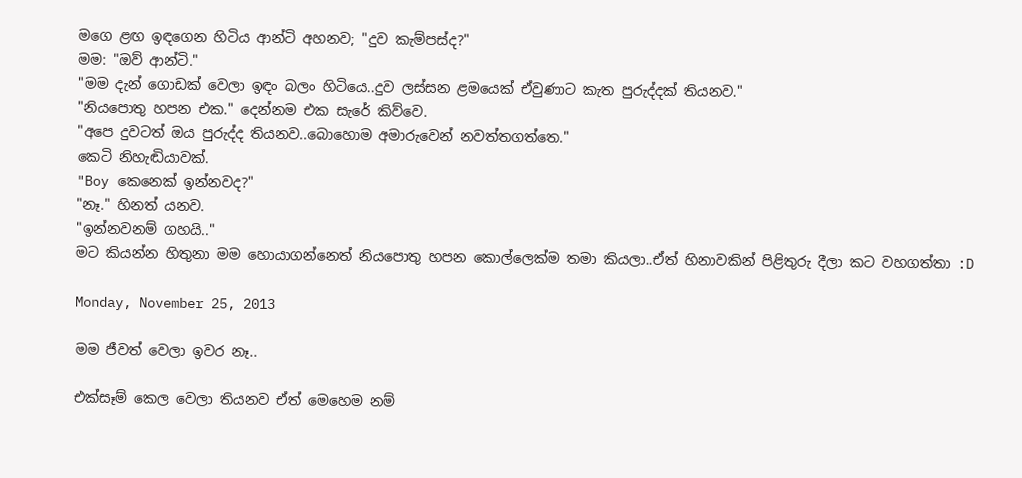මගෙ ළඟ ඉඳගෙන හිටිය ආන්ටි අහනව; "දුව කැම්පස්ද?"
මම: "ඔව් ආන්ටි."
"මම දැන් ගොඩක් වෙලා ඉඳං බලං හිටියෙ..දුව ලස්සන ළමයෙක් ඒවුණාට කැත පුරුද්දක් තියනව."
"නියපොතු හපන එක." දෙන්නම එක සැරේ කිව්වෙ.
"අපෙ දුවටත් ඔය පුරුද්ද තියනව..බොහොම අමාරුවෙන් නවත්තගත්තෙ."
කෙටි නිහැඬියාවක්.
"Boy කෙනෙක් ඉන්නවද?"
"නෑ." හිනත් යනව.
"ඉන්නවනම් ගහයි.."
මට කියන්න හිතුනා මම හොයාගන්නෙත් නියපොතු හපන කොල්ලෙක්ම තමා කියලා..ඒත් හිනාවකින් පිළිතුරු දීලා කට වහගත්තා :D

Monday, November 25, 2013

මම ජීවත් වෙලා ඉවර නෑ..

එක්සෑම් කෙල වෙලා තියනව ඒත් මෙහෙම නම්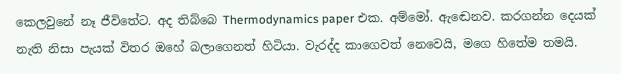කෙලවුනේ නෑ ජීවිතේට. අද තිබ්බෙ Thermodynamics paper එක. අම්මෝ. ඇඬෙනව. කරගන්න දෙයක් නැති නිසා පැයක් විතර ඔහේ බලාගෙනත් හිටියා. වැරද්ද කාගෙවත් නෙවෙයි, මගෙ හිතේම තමයි.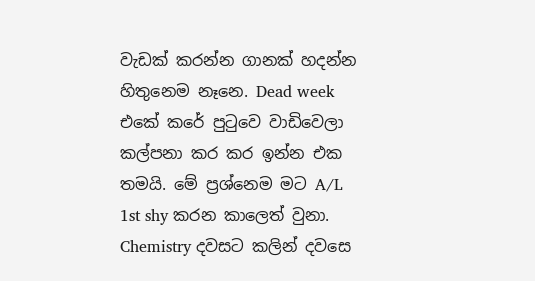වැඩක් කරන්න ගානක් හදන්න හිතුනෙම නෑනෙ. Dead week එකේ කරේ පුටුවෙ වාඩිවෙලා කල්පනා කර කර ඉන්න එක තමයි. මේ ප්‍රශ්නෙම මට A/L 1st shy කරන කාලෙත් වුනා. Chemistry දවසට කලින් දවසෙ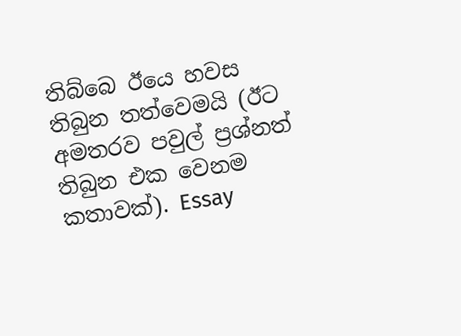තිබ්බෙ ඊයෙ හවස තිබුන තත්වෙමයි (ඊට අමතරව පවුල් ප්‍රශ්නත් තිබුන එක වෙනම කතාවක්). Essay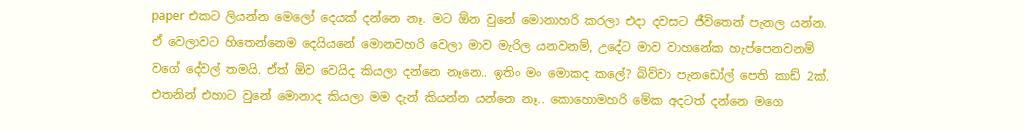paper එකට ලියන්න මෙලෝ දෙයක් දන්නෙ නෑ. මට ඕන වුනේ මොනාහරි කරලා එදා දවසට ජීවිතෙන් පැනල යන්න. ඒ වෙලාවට හිතෙන්නෙම දෙයියනේ මොනවහරි වෙලා මාව මැරිල යනවනම්, උදේට මාව වාහනේක හැප්පෙනවනම් වගේ දේවල් තමයි. ඒත් ඕව වෙයිද කියලා දන්නෙ නෑනෙ.. ඉතිං මං මොකද කලේ? බිව්වා පැනඩෝල් පෙති කාඩ් 2ක්. එතනින් එහාට වුනේ මොනාද කියලා මම දැන් කියන්න යන්නෙ නෑ.. කොහොමහරි මේක අදටත් දන්නෙ මගෙ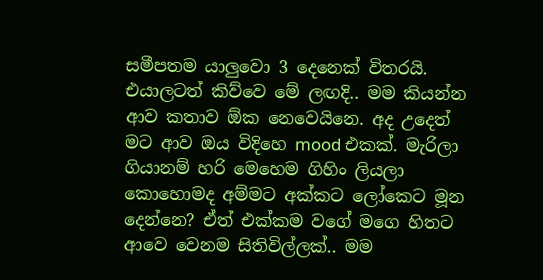සමීපතම යාලුවො 3 දෙනෙක් විතරයි. එයාලටත් කිව්වෙ මේ ලඟදි.. මම කියන්න ආව කතාව ඕක නෙවෙයිනෙ. අද උදෙත් මට ආව ඔය විදිහෙ mood එකක්. මැරිලා ගියානම් හරි මෙහෙම ගිහිං ලියලා කොහොමද අම්මට අක්කට ලෝකෙට මූන දෙන්නෙ? ඒත් එක්කම වගේ මගෙ හිතට ආවෙ වෙනම සිතිවිල්ලක්.. මම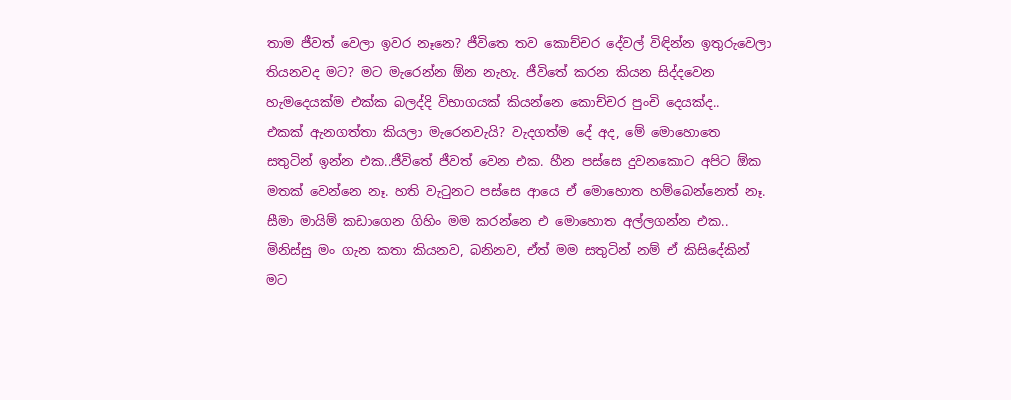තාම ජීවත් වෙලා ඉවර නෑනෙ? ජීවිතෙ තව කොච්චර දේවල් විඳින්න ඉතුරුවෙලා තියනවද මට? මට මැරෙන්න ඕන නැහැ. ජීවිතේ කරන කියන සිද්දවෙන හැමදෙයක්ම එක්ක බලද්දි විභාගයක් කියන්නෙ කොච්චර පුංචි දෙයක්ද..
එකක් ඇනගත්තා කියලා මැරෙනවැයි? වැදගත්ම දේ අද, මේ මොහොතෙ සතුටින් ඉන්න එක..ජීවිතේ ජීවත් වෙන එක. හීන පස්සෙ දුවනකොට අපිට ඕක මතක් වෙන්නෙ නෑ. හති වැටුනට පස්සෙ ආයෙ ඒ මොහොත හම්බෙන්නෙත් නෑ. සීමා මායිම් කඩාගෙන ගිහිං මම කරන්නෙ එ මොහොත අල්ලගන්න එක.. මිනිස්සු මං ගැන කතා කියනව, බනිනව, ඒත් මම සතුටින් නම් ඒ කිසිදේකින් මට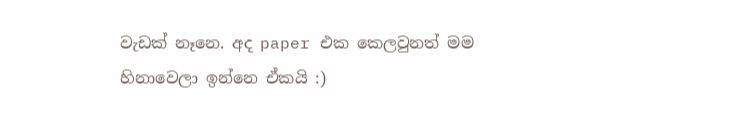වැඩක් නෑනෙ. අද paper එක කෙලවුනත් මම හිනාවෙලා ඉන්නෙ ඒකයි :)